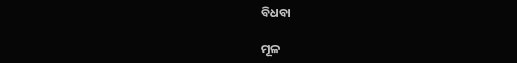ବିଧବା

ମୂଳ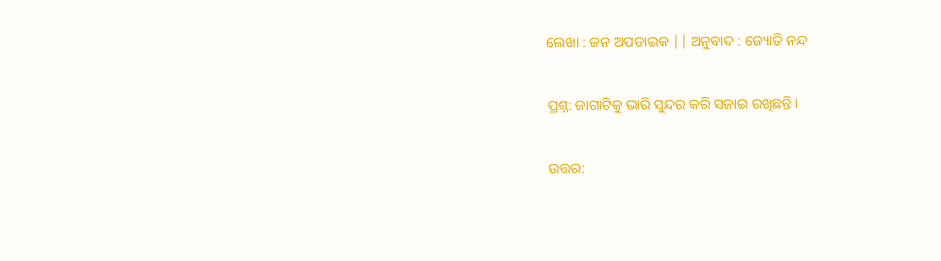ଲେଖା : ଜନ ଅପଡାଇକ || ଅନୁବାଦ : ଜ୍ୟୋତି ନନ୍ଦ

ପ୍ରଶ୍ନ: ଜାଗାଟିକୁ ଭାରି ସୁନ୍ଦର କରି ସଜାଇ ରଖିଛନ୍ତି ।

ଉତ୍ତର: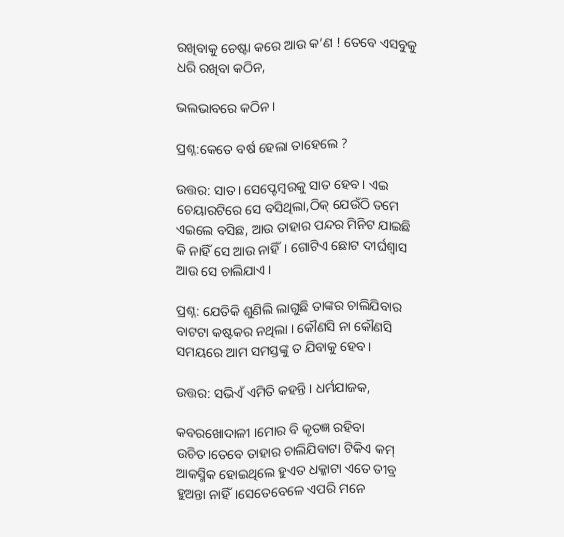ରଖିବାକୁ ଚେଷ୍ଟା କରେ ଆଉ କ’ଣ ! ତେବେ ଏସବୁକୁ ଧରି ରଖିବା କଠିନ,

ଭଲଭାବରେ କଠିନ।

ପ୍ରଶ୍ନ:କେତେ ବର୍ଷ ହେଲା ତାହେଲେ ?

ଉତ୍ତର: ସାତ। ସେପ୍ଟେମ୍ବରକୁ ସାତ ହେବ। ଏଇ ଚେୟାରଟିରେ ସେ ବସିଥିଲା,ଠିକ୍ ଯେଉଁଠି ତମେ ଏଇଲେ ବସିଛ, ଆଉ ତାହାର ପନ୍ଦର ମିନିଟ ଯାଇଛି କି ନାହିଁ ସେ ଆଉ ନାହିଁ। ଗୋଟିଏ ଛୋଟ ଦୀର୍ଘଶ୍ୱାସ ଆଉ ସେ ଚାଲିଯାଏ।

ପ୍ରଶ୍ନ: ଯେତିକି ଶୁଣିଲି ଲାଗୁଛି ତାଙ୍କର ଚାଲିଯିବାର ବାଟଟା କଷ୍ଟକର ନଥିଲା । କୌଣସି ନା କୌଣସି ସମୟରେ ଆମ ସମସ୍ତଙ୍କୁ ତ ଯିବାକୁ ହେବ।

ଉତ୍ତର: ସଭିଏଁ ଏମିତି କହନ୍ତି। ଧର୍ମଯାଜକ,

କବରଖୋଦାଳୀ ।ମୋର ବି କୃତଜ୍ଞ ରହିବା ଉଚିତ।ତେବେ ତାହାର ଚାଲିଯିବାଟା ଟିକିଏ କମ୍ ଆକସ୍ମିକ ହୋଇଥିଲେ ହୁଏତ ଧକ୍କାଟା ଏତେ ତୀବ୍ର ହୁଅନ୍ତା ନାହିଁ।ସେତେବେଳେ ଏପରି ମନେ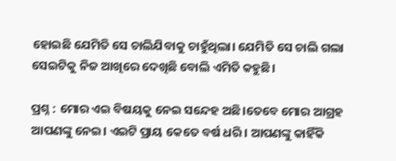ହୋଇଛି ଯେମିତି ସେ ଚାଲିଯିବାକୁ ଚାହୁଁଥିଲା। ଯେମିତି ସେ ଚାଲି ଗଲା ସେଇଟିକୁ ନିଜ ଆଖିରେ ଦେଖିଛି ବୋଲି ଏମିତି କହୁଛି।

ପ୍ରଶ୍ନ : ମୋର ଏଇ ବିଷୟକୁ ନେଇ ସନ୍ଦେହ ଅଛି।ତେବେ ମୋର ଆଗ୍ରହ ଆପଣଙ୍କୁ ନେଇ। ଏଇଟି ପ୍ରାୟ କେତେ ବର୍ଷ ଧରି । ଆପଣଙ୍କୁ କାହିଁକି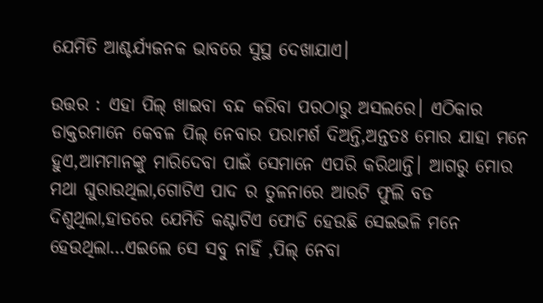ଯେମିତି ଆଶ୍ଚର୍ଯ୍ୟଜନକ ଭାବରେ ସୁସ୍ଥ ଦେଖାଯାଏ।

ଉତ୍ତର : ଏହା ପିଲ୍ ଖାଇବା ବନ୍ଦ କରିବା ପରଠାରୁ ଅସଲରେ। ଏଠିକାର ଡାକ୍ତରମାନେ କେବଳ ପିଲ୍ ନେବାର ପରାମର୍ଶ ଦିଅନ୍ତି,ଅନ୍ତତଃ ମୋର ଯାହା ମନେ ହୁଏ,ଆମମାନଙ୍କୁ ମାରିଦେବା ପାଇଁ ସେମାନେ ଏପରି କରିଥାନ୍ତି। ଆଗରୁ ମୋର ମଥା ଘୁରାଉଥିଲା,ଗୋଟିଏ ପାଦ ର ତୁଳନାରେ ଆରଟି ଫୁଲି ବଡ ଦିଶୁଥିଲା,ହାତରେ ଯେମିତି କଣ୍ଟାଟିଏ ଫୋଡି ହେଉଛି ସେଇଭଳି ମନେ ହେଉଥିଲା…ଏଇଲେ ସେ ସବୁ ନାହିଁ ,ପିଲ୍ ନେବା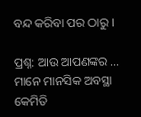ବନ୍ଦ କରିବା ପର ଠାରୁ ।

ପ୍ରଶ୍ନ: ଆଉ ଆପଣଙ୍କର … ମାନେ ମାନସିକ ଅବସ୍ଥା କେମିତି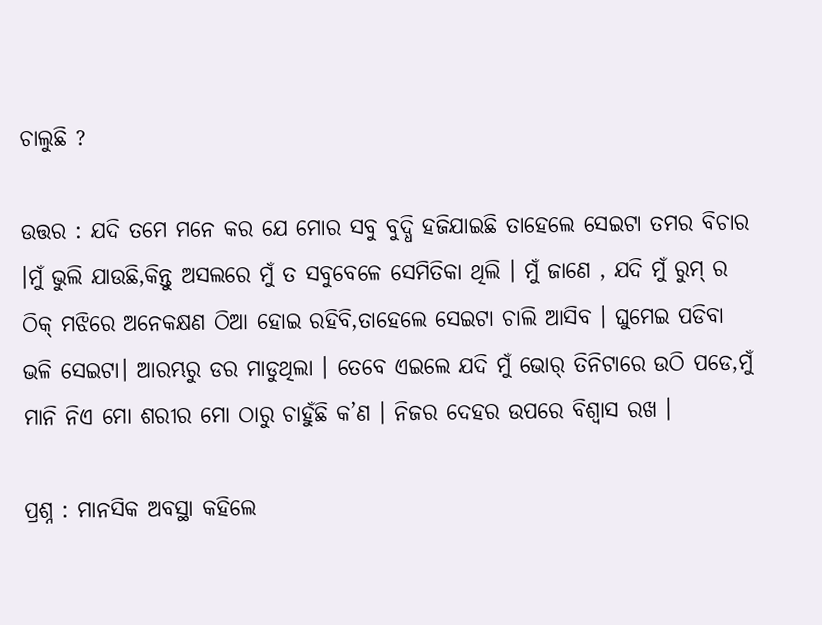ଚାଲୁଛି ?

ଉତ୍ତର : ଯଦି ତମେ ମନେ କର ଯେ ମୋର ସବୁ ବୁଦ୍ଧି ହଜିଯାଇଛି ତାହେଲେ ସେଇଟା ତମର ବିଚାର ।ମୁଁ ଭୁଲି ଯାଉଛି,କିନ୍ତୁ ଅସଲରେ ମୁଁ ତ ସବୁବେଳେ ସେମିତିକା ଥିଲି । ମୁଁ ଜାଣେ , ଯଦି ମୁଁ ରୁମ୍ ର ଠିକ୍ ମଝିରେ ଅନେକକ୍ଷଣ ଠିଆ ହୋଇ ରହିବି,ତାହେଲେ ସେଇଟା ଚାଲି ଆସିବ । ଘୁମେଇ ପଡିବା ଭଳି ସେଇଟା। ଆରମ୍ଭରୁ ଡର ମାଡୁଥିଲା । ତେବେ ଏଇଲେ ଯଦି ମୁଁ ଭୋର୍ ତିନିଟାରେ ଉଠି ପଡେ,ମୁଁ ମାନି ନିଏ ମୋ ଶରୀର ମୋ ଠାରୁ ଚାହୁଁଛି କ’ଣ । ନିଜର ଦେହର ଉପରେ ବିଶ୍ୱାସ ରଖ ।

ପ୍ରଶ୍ନ : ମାନସିକ ଅବସ୍ଥା କହିଲେ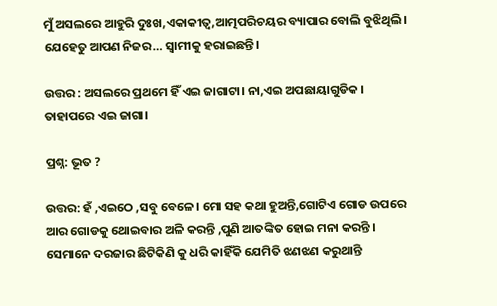ମୁଁ ଅସଲରେ ଆହୁରି ଦୁଃଖ,ଏକାକୀତ୍ୱ,ଆତ୍ମପରିଚୟର ବ୍ୟାପାର ବୋଲି ବୁଝିଥିଲି। ଯେହେତୁ ଆପଣ ନିଜର… ସ୍ୱାମୀକୁ ହରାଇଛନ୍ତି।

ଉତ୍ତର : ଅସଲରେ ପ୍ରଥମେ ହିଁ ଏଇ ଜାଗାଟା। ନା,ଏଇ ଅପଛାୟାଗୁଡିକ । ତାହାପରେ ଏଇ ଜାଗା।

ପ୍ରଶ୍ନ: ଭୂତ ?

ଉତ୍ତର: ହଁ ,ଏଇଠେ ,ସବୁ ବେଳେ। ମୋ ସହ କଥା ହୁଅନ୍ତି,ଗୋଟିଏ ଗୋଡ ଉପରେ ଆର ଗୋଡକୁ ଥୋଇବାର ଅଳି କରନ୍ତି ,ପୁଣି ଆତଙ୍କିତ ହୋଇ ମନା କରନ୍ତି । ସେମାନେ ଦରଜାର ଛିଟିକିଣି କୁ ଧରି କାହିଁକି ଯେମିତି ଝଣଝଣ କରୁଥାନ୍ତି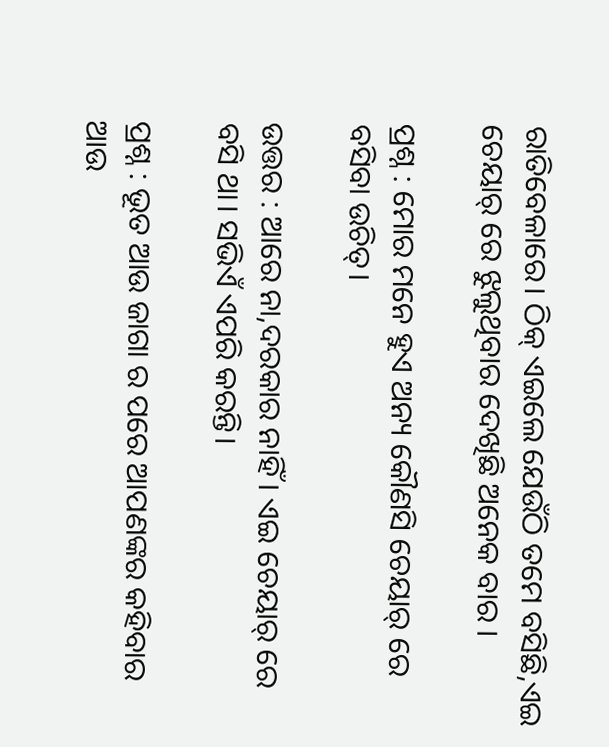ରାତିବେଳାରେ। ଠିକ୍ ଏଇଲେ ଯେଉଁଠି ତମେ ବସିଛି,ଏଇ ଚେୟାର୍ ରେ ଝୁଲୁଥିବାର ଦେଖିଛି ଅନେକ ବାର ।

ପ୍ରଶ୍ନ : ମୋର ମନେ ହୁଏ ଅନ୍ୟ କୌଣସି ଚେୟାର୍ ରେ ବସିବା ଉଚିତ୍।

ଉତ୍ତର : ଆରେ ନା,ଦରକାର ନାହିଁ । ଏଇ ଚେୟାର୍ ରେ ବସି ଥା। ସଭିଏଁ ଏପରି କରନ୍ତି।

ପ୍ରଶ୍ନ : ଭୂତ ଆଉ ଜାଗା ର ପରେ ଆପଣଙ୍କର କହିବାର ଆଉ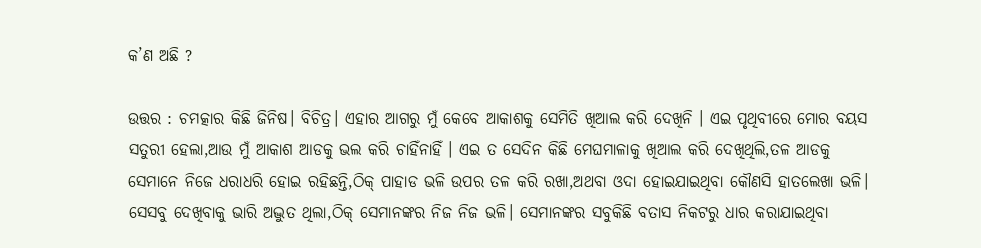କ’ଣ ଅଛି ?

ଉତ୍ତର : ଚମତ୍କାର କିଛି ଜିନିଷ। ବିଚିତ୍ର। ଏହାର ଆଗରୁ ମୁଁ କେବେ ଆକାଶକୁ ସେମିତି ଖିଆଲ କରି ଦେଖିନି । ଏଇ ପୃଥିବୀରେ ମୋର ବୟସ ସତୁରୀ ହେଲା,ଆଉ ମୁଁ ଆକାଶ ଆଡକୁ ଭଲ କରି ଚାହିଁନାହିଁ । ଏଇ ତ ସେଦିନ କିଛି ମେଘମାଳାକୁ ଖିଆଲ କରି ଦେଖିଥିଲି,ତଳ ଆଡକୁ ସେମାନେ ନିଜେ ଧରାଧରି ହୋଇ ରହିଛନ୍ତି,ଠିକ୍ ପାହାଡ ଭଳି ଉପର ତଳ କରି ରଖା,ଅଥବା ଓଦା ହୋଇଯାଇଥିବା କୌଣସି ହାତଲେଖା ଭଳି। ସେସବୁ ଦେଖିବାକୁ ଭାରି ଅଦ୍ଭୁତ ଥିଲା,ଠିକ୍ ସେମାନଙ୍କର ନିଜ ନିଜ ଭଳି। ସେମାନଙ୍କର ସବୁକିଛି ବତାସ ନିକଟରୁ ଧାର କରାଯାଇଥିବା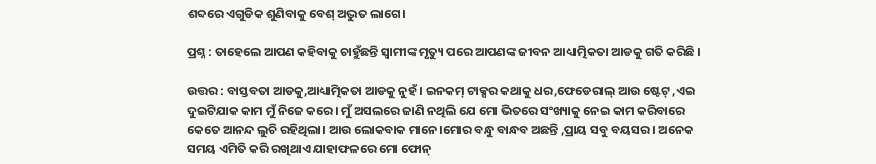ଶବ୍ଦରେ ଏଗୁଡିକ ଶୁଣିବାକୁ ବେଶ୍ ଅଦ୍ଭୁତ ଲାଗେ।

ପ୍ରଶ୍ନ : ତାହେଲେ ଆପଣ କହିବାକୁ ଚାହୁଁଛନ୍ତି ସ୍ଵାମୀଙ୍କ ମୃତ୍ୟୁ ପରେ ଆପଣଙ୍କ ଜୀବନ ଆଧ୍ୟାତ୍ମିକତା ଆଡକୁ ଗତି କରିଛି ।

ଉତ୍ତର : ବାସ୍ତବତା ଆଡକୁ,ଆଧ୍ୟାତ୍ମିକତା ଆଡକୁ ନୁହଁ । ଇନକମ୍ ଟାକ୍ସର କଥାକୁ ଧର,ଫେଡେରାଲ୍ ଆଉ ଷ୍ଟେଟ୍ ,ଏଇ ଦୁଇଟିଯାକ କାମ ମୁଁ ନିଜେ କରେ । ମୁଁ ଅସଲରେ ଜାଣି ନଥିଲି ଯେ ମୋ ଭିତରେ ସଂଖ୍ୟାକୁ ନେଇ କାମ କରିବାରେ କେତେ ଆନନ୍ଦ ଲୁଚି ରହିଥିଲା। ଆଉ ଲୋକବାକ ମାନେ।ମୋର ବନ୍ଧୁ ବାନ୍ଧବ ଅଛନ୍ତି ,ପ୍ରାୟ ସବୁ ବୟସର । ଅନେକ ସମୟ ଏମିତି କରି ରଖିଥାଏ ଯାହାଫଳରେ ମୋ ଫୋନ୍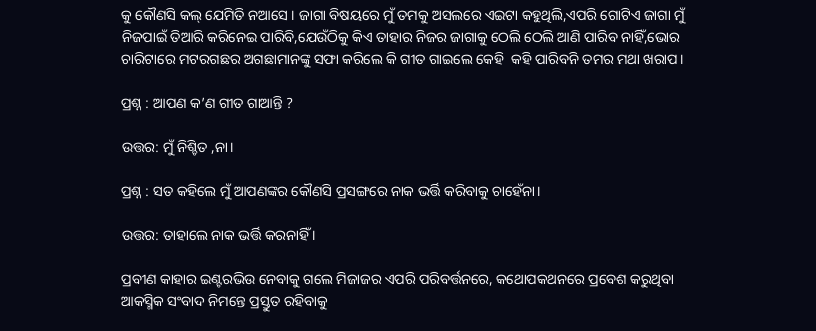କୁ କୌଣସି କଲ୍ ଯେମିତି ନଆସେ । ଜାଗା ବିଷୟରେ ମୁଁ ତମକୁ ଅସଲରେ ଏଇଟା କହୁଥିଲି,ଏପରି ଗୋଟିଏ ଜାଗା ମୁଁ ନିଜପାଇଁ ତିଆରି କରିନେଇ ପାରିବି,ଯେଉଁଠିକୁ କିଏ ତାହାର ନିଜର ଜାଗାକୁ ଠେଲି ଠେଲି ଆଣି ପାରିବ ନାହିଁ,ଭୋର ଚାରିଟାରେ ମଟରଗଛର ଅଗଛାମାନଙ୍କୁ ସଫା କରିଲେ କି ଗୀତ ଗାଇଲେ କେହି  କହି ପାରିବନି ତମର ମଥା ଖରାପ।

ପ୍ରଶ୍ନ : ଆପଣ କ’ଣ ଗୀତ ଗାଆନ୍ତି ?

ଉତ୍ତର: ମୁଁ ନିଶ୍ଚିତ ,ନା।

ପ୍ରଶ୍ନ : ସତ କହିଲେ ମୁଁ ଆପଣଙ୍କର କୌଣସି ପ୍ରସଙ୍ଗରେ ନାକ ଭର୍ତ୍ତି କରିବାକୁ ଚାହେଁନା।

ଉତ୍ତର: ତାହାଲେ ନାକ ଭର୍ତ୍ତି କରନାହିଁ ।

ପ୍ରବୀଣ କାହାର ଇଣ୍ଟରଭିଉ ନେବାକୁ ଗଲେ ମିଜାଜର ଏପରି ପରିବର୍ତ୍ତନରେ, କଥୋପକଥନରେ ପ୍ରବେଶ କରୁଥିବା ଆକସ୍ମିକ ସଂବାଦ ନିମନ୍ତେ ପ୍ରସ୍ତୁତ ରହିବାକୁ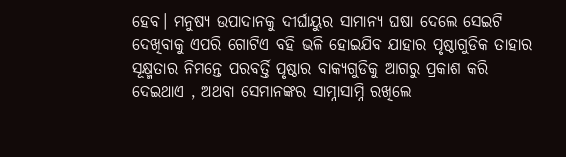ହେବ। ମନୁଷ୍ୟ ଉପାଦାନକୁ ଦୀର୍ଘାୟୁର ସାମାନ୍ୟ ଘଷା ଦେଲେ ସେଇଟି ଦେଖିବାକୁ ଏପରି ଗୋଟିଏ ବହି ଭଳି ହୋଇଯିବ ଯାହାର ପୃଷ୍ଠାଗୁଡିକ ତାହାର ସୂକ୍ଷ୍ମତାର ନିମନ୍ତେ ପରବର୍ତ୍ତି ପୃଷ୍ଠାର ବାକ୍ୟଗୁଡିକୁ ଆଗରୁ ପ୍ରକାଶ କରି ଦେଇଥାଏ , ଅଥବା ସେମାନଙ୍କର ସାମ୍ନାସାମ୍ନି ରଖିଲେ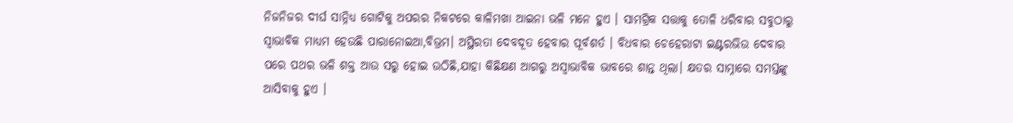ନିଜନିଜର ଦୀର୍ଘ ସାନ୍ନିଧ୍ୟ ଗୋଟିକୁ ଅପରର ନିକଟରେ କାଳିମଖା ଆଇନା ଭଳି ମନେ ହୁଏ । ସାମଗ୍ରିକ ସତ୍ତାକୁ ତୋଳି ଧରିବାର ସବୁଠାରୁ ସ୍ୱାଭାବିକ ମାଧ୍ୟମ ହେଉଛି ପାରାନୋଇଆ,ବିଭ୍ରମ। ଅସ୍ଥିରତା ଦେବଦୂତ ହେବାର ପୂର୍ବଶର୍ତ । ବିଧବାର ଚେହେରାଟା ଇଣ୍ଟରଭିଉ ଦେବାର ପରେ ପଥର ଭଳି ଶକ୍ତ ଆଉ ସରୁ ହୋଇ ଉଠିଛି,ଯାହା କିଛିକ୍ଷଣ ଆଗରୁ ଅସ୍ୱାଭାବିକ ଭାବରେ ଶାନ୍ତ ଥିଲା। କ୍ଷତର ସାମ୍ନାରେ ସମସ୍ତଙ୍କୁ ଆସିବାକୁ ହୁଏ ।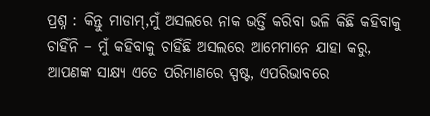ପ୍ରଶ୍ନ : କିନ୍ତୁ ମାଡାମ୍,ମୁଁ ଅସଲରେ ନାକ ଭର୍ତ୍ତି କରିବା ଭଳି କିଛି କହିବାକୁ ଚାହିଁନି – ମୁଁ କହିବାକୁ ଚାହିଁଛି ଅସଲରେ ଆମେମାନେ ଯାହା କରୁ, ଆପଣଙ୍କ ସାକ୍ଷ୍ୟ ଏତେ ପରିମାଣରେ ସ୍ପଷ୍ଟ, ଏପରିଭାବରେ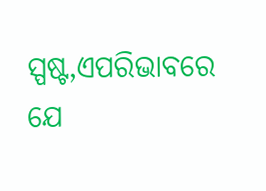ସ୍ପଷ୍ଟ,ଏପରିଭାବରେ ଯେ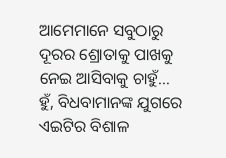ଆମେମାନେ ସବୁଠାରୁ ଦୂରର ଶ୍ରୋତାକୁ ପାଖକୁ ନେଇ ଆସିବାକୁ ଚାହୁଁ… ହୁଁ, ବିଧବାମାନଙ୍କ ଯୁଗରେ ଏଇଟିର ବିଶାଳ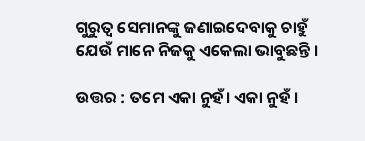ଗୁରୁତ୍ୱ ସେମାନଙ୍କୁ ଜଣାଇଦେବାକୁ ଚାହୁଁ ଯେଉଁ ମାନେ ନିଜକୁ ଏକେଲା ଭାବୁଛନ୍ତି ।

ଉତ୍ତର : ତମେ ଏକା ନୁହଁ। ଏକା ନୁହଁ ।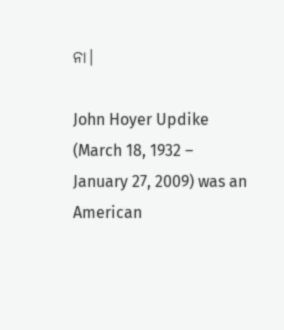ନା।

John Hoyer Updike (March 18, 1932 – January 27, 2009) was an American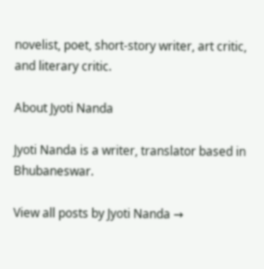novelist, poet, short-story writer, art critic, and literary critic.

About Jyoti Nanda

Jyoti Nanda is a writer, translator based in Bhubaneswar.

View all posts by Jyoti Nanda →